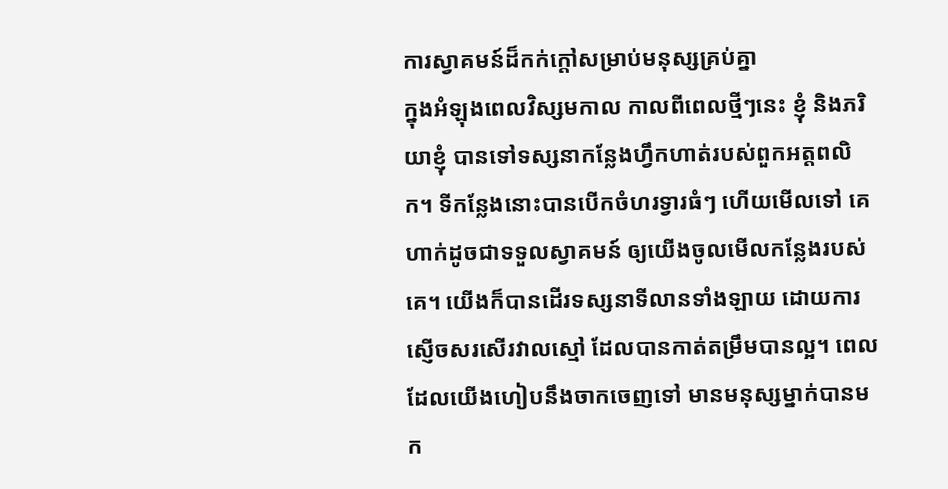ការស្វាគមន៍ដ៏កក់ក្តៅសម្រាប់មនុស្សគ្រប់គ្នា
ក្នុងអំឡុងពេលវិស្សមកាល កាលពីពេលថ្មីៗនេះ ខ្ញុំ និងភរិយាខ្ញុំ បានទៅទស្សនាកន្លែងហ្វឹកហាត់របស់ពួកអត្តពលិក។ ទីកន្លែងនោះបានបើកចំហរទ្វារធំៗ ហើយមើលទៅ គេហាក់ដូចជាទទួលស្វាគមន៍ ឲ្យយើងចូលមើលកន្លែងរបស់គេ។ យើងក៏បានដើរទស្សនាទីលានទាំងឡាយ ដោយការស្ញើចសរសើរវាលស្មៅ ដែលបានកាត់តម្រឹមបានល្អ។ ពេលដែលយើងហៀបនឹងចាកចេញទៅ មានមនុស្សម្នាក់បានមក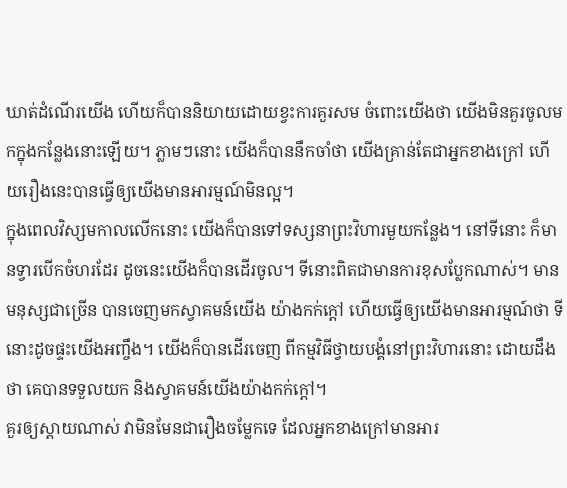ឃាត់ដំណើរយើង ហើយក៏បាននិយាយដោយខ្វះការគួរសម ចំពោះយើងថា យើងមិនគួរចូលមកក្នុងកន្លែងនោះឡើយ។ ភ្លាមៗនោះ យើងក៏បាននឹកចាំថា យើងគ្រាន់តែជាអ្នកខាងក្រៅ ហើយរឿងនេះបានធ្វើឲ្យយើងមានអារម្មណ៍មិនល្អ។
ក្នុងពេលវិស្សមកាលលើកនោះ យើងក៏បានទៅទស្សនាព្រះវិហារមួយកន្លែង។ នៅទីនោះ ក៏មានទ្វារបើកចំហរដែរ ដូចនេះយើងក៏បានដើរចូល។ ទីនោះពិតជាមានការខុសប្លែកណាស់។ មានមនុស្សជាច្រើន បានចេញមកស្វាគមន៍យើង យ៉ាងកក់ក្តៅ ហើយធ្វើឲ្យយើងមានអារម្មណ៍ថា ទីនោះដូចផ្ទះយើងអញ្ចឹង។ យើងក៏បានដើរចេញ ពីកម្មវិធីថ្វាយបង្គំនៅព្រះវិហារនោះ ដោយដឹងថា គេបានទទួលយក និងស្វាគមន៍យើងយ៉ាងកក់ក្តៅ។
គួរឲ្យស្តាយណាស់ វាមិនមែនជារឿងចម្លែកទេ ដែលអ្នកខាងក្រៅមានអារ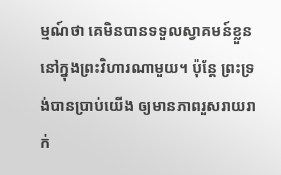ម្មណ៍ថា គេមិនបានទទួលស្វាគមន៍ខ្លួន នៅក្នុងព្រះវិហារណាមួយ។ ប៉ុន្តែ ព្រះទ្រង់បានប្រាប់យើង ឲ្យមានភាពរួសរាយរាក់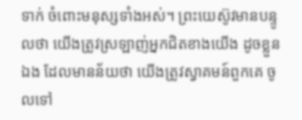ទាក់ ចំពោះមនុស្សទាំងអស់។ ព្រះយេស៊ូវមានបន្ទូលថា យើងត្រូវស្រឡាញ់អ្នកជិតខាងយើង ដូចខ្លួនឯង ដែលមានន័យថា យើងត្រូវស្វាគមន៍ពួកគេ ចូលទៅ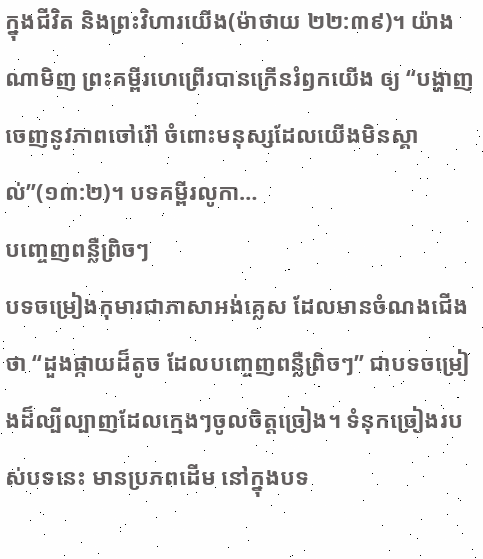ក្នុងជីវិត និងព្រះវិហារយើង(ម៉ាថាយ ២២:៣៩)។ យ៉ាងណាមិញ ព្រះគម្ពីរហេព្រើរបានក្រើនរំឭកយើង ឲ្យ “បង្ហាញចេញនូវភាពចៅរ៉ៅ ចំពោះមនុស្សដែលយើងមិនស្គាល់”(១៣:២)។ បទគម្ពីរលូកា…
បញ្ចេញពន្លឺព្រិចៗ
បទចម្រៀងកុមារជាភាសាអង់គ្លេស ដែលមានចំណងជើងថា “ដួងផ្កាយដ៏តូច ដែលបញ្ចេញពន្លឺព្រិចៗ” ជាបទចម្រៀងដ៏ល្បីល្បាញដែលក្មេងៗចូលចិត្តច្រៀង។ ទំនុកច្រៀងរបស់បទនេះ មានប្រភពដើម នៅក្នុងបទ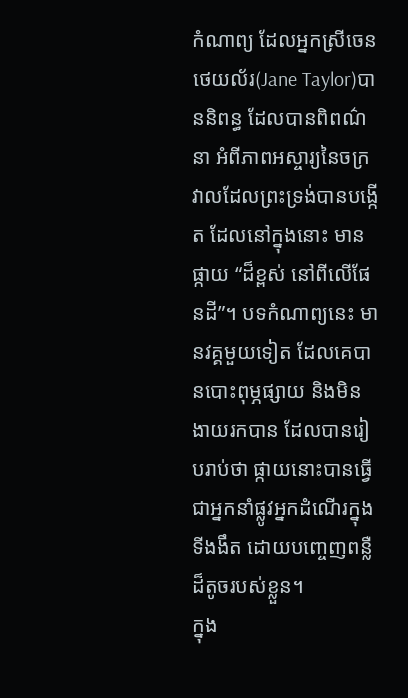កំណាព្យ ដែលអ្នកស្រីចេន ថេយល័រ(Jane Taylor)បាននិពន្ធ ដែលបានពិពណ៌នា អំពីភាពអស្ចារ្យនៃចក្រវាលដែលព្រះទ្រង់បានបង្កើត ដែលនៅក្នុងនោះ មានផ្កាយ “ដ៏ខ្ពស់ នៅពីលើផែនដី”។ បទកំណាព្យនេះ មានវគ្គមួយទៀត ដែលគេបានបោះពុម្ភផ្សាយ និងមិនងាយរកបាន ដែលបានរៀបរាប់ថា ផ្កាយនោះបានធ្វើជាអ្នកនាំផ្លូវអ្នកដំណើរក្នុងទីងងឹត ដោយបញ្ចេញពន្លឺដ៏តូចរបស់ខ្លួន។
ក្នុង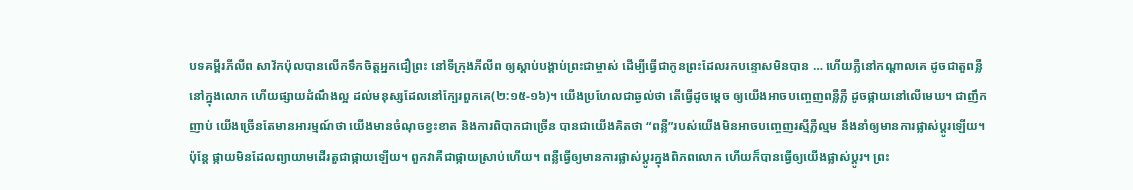បទគម្ពីរភីលីព សាវ័កប៉ុលបានលើកទឹកចិត្តអ្នកជឿព្រះ នៅទីក្រុងភីលីព ឲ្យស្តាប់បង្គាប់ព្រះជាម្ចាស់ ដើម្បីធ្វើជាកូនព្រះដែលរកបន្ទោសមិនបាន … ហើយភ្លឺនៅកណ្តាលគេ ដូចជាតួពន្លឺនៅក្នុងលោក ហើយផ្សាយដំណឹងល្អ ដល់មនុស្សដែលនៅក្បែរពួកគេ(២:១៥-១៦)។ យើងប្រហែលជាឆ្ងល់ថា តើធ្វើដូចម្តេច ឲ្យយើងអាចបញ្ចេញពន្លឺភ្លឺ ដូចផ្កាយនៅលើមេឃ។ ជាញឹកញាប់ យើងច្រើនតែមានអារម្មណ៍ថា យើងមានចំណុចខ្វះខាត និងការពិបាកជាច្រើន បានជាយើងគិតថា “ពន្លឺ”របស់យើងមិនអាចបញ្ចេញរស្មីភ្លឺល្មម នឹងនាំឲ្យមានការផ្លាស់ប្តូរឡើយ។ ប៉ុន្តែ ផ្កាយមិនដែលព្យាយាមដើរតួជាផ្កាយឡើយ។ ពួកវាគឺជាផ្កាយស្រាប់ហើយ។ ពន្លឺធ្វើឲ្យមានការផ្លាស់ប្តូរក្នុងពិភពលោក ហើយក៏បានធ្វើឲ្យយើងផ្លាស់ប្តូរ។ ព្រះ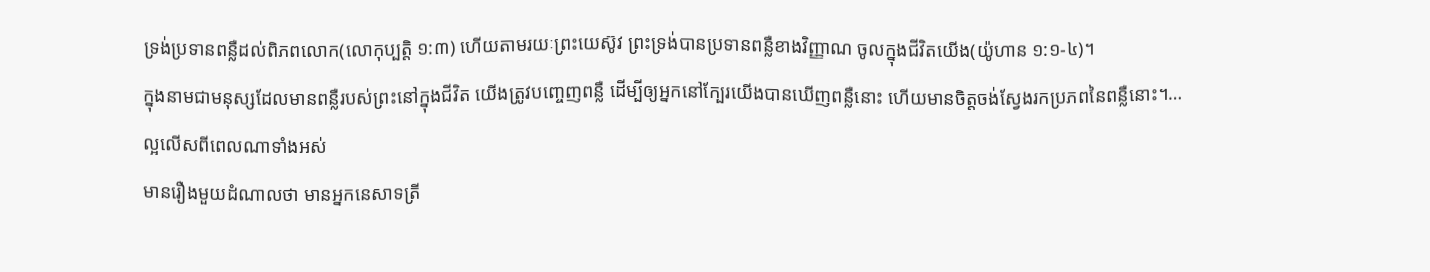ទ្រង់ប្រទានពន្លឺដល់ពិភពលោក(លោកុប្បត្តិ ១:៣) ហើយតាមរយៈព្រះយេស៊ូវ ព្រះទ្រង់បានប្រទានពន្លឺខាងវិញ្ញាណ ចូលក្នុងជីវិតយើង(យ៉ូហាន ១:១-៤)។
ក្នុងនាមជាមនុស្សដែលមានពន្លឺរបស់ព្រះនៅក្នុងជីវិត យើងត្រូវបញ្ចេញពន្លឺ ដើម្បីឲ្យអ្នកនៅក្បែរយើងបានឃើញពន្លឺនោះ ហើយមានចិត្តចង់ស្វែងរកប្រភពនៃពន្លឺនោះ។…
ល្អលើសពីពេលណាទាំងអស់
មានរឿងមួយដំណាលថា មានអ្នកនេសាទត្រី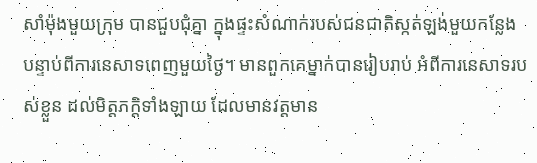សាំម៉ុងមួយក្រុម បានជួបជុំគ្នា ក្នុងផ្ទះសំណាក់របស់ជនជាតិស្កត់ឡង់មួយកន្លែង បន្ទាប់ពីការនេសាទពេញមួយថ្ងៃ។ មានពួកគេម្នាក់បានរៀបរាប់ អំពីការនេសាទរបស់ខ្លួន ដល់មិត្តភក្តិទាំងឡាយ ដែលមានវត្តមាន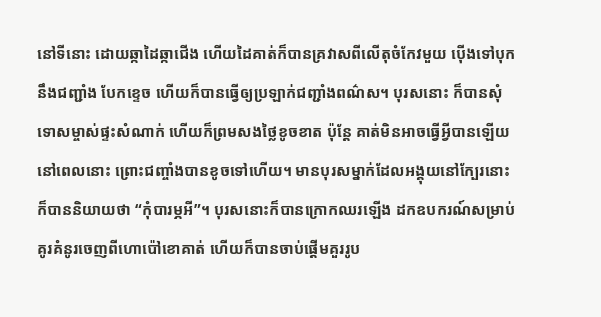នៅទីនោះ ដោយឆ្កាដៃឆ្កាជើង ហើយដៃគាត់ក៏បានគ្រវាសពីលើតុចំកែវមួយ ប៉ើងទៅបុកនឹងជញ្ជាំង បែកខ្ទេច ហើយក៏បានធ្វើឲ្យប្រឡាក់ជញ្ជាំងពណ៌ស។ បុរសនោះ ក៏បានសុំទោសម្ចាស់ផ្ទះសំណាក់ ហើយក៏ព្រមសងថ្លៃខូចខាត ប៉ុន្តែ គាត់មិនអាចធ្វើអ្វីបានឡើយ នៅពេលនោះ ព្រោះជញ្ចាំងបានខូចទៅហើយ។ មានបុរសម្នាក់ដែលអង្គុយនៅក្បែរនោះ ក៏បាននិយាយថា “កុំបារម្ភអី”។ បុរសនោះក៏បានក្រោកឈរឡើង ដកឧបករណ៍សម្រាប់គូរគំនូរចេញពីហោប៉ៅខោគាត់ ហើយក៏បានចាប់ផ្តើមគួររូប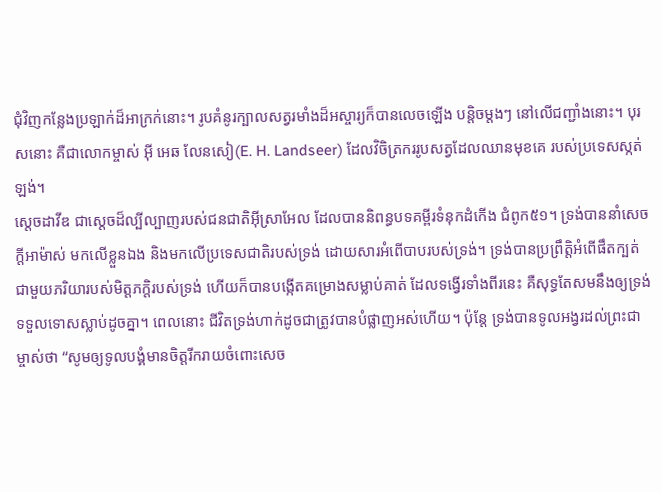ជុំវិញកន្លែងប្រឡាក់ដ៏អាក្រក់នោះ។ រូបគំនូរក្បាលសត្វរមាំងដ៏អស្ចារ្យក៏បានលេចឡើង បន្តិចម្តងៗ នៅលើជញ្ជាំងនោះ។ បុរសនោះ គឺជាលោកម្ចាស់ អ៊ី អេឆ លែនសៀ(E. H. Landseer) ដែលវិចិត្រកររូបសត្វដែលឈានមុខគេ របស់ប្រទេសស្កត់ឡង់។
ស្តេចដាវីឌ ជាស្តេចដ៏ល្បីល្បាញរបស់ជនជាតិអ៊ីស្រាអែល ដែលបាននិពន្ធបទគម្ពីរទំនុកដំកើង ជំពូក៥១។ ទ្រង់បាននាំសេចក្តីអាម៉ាស់ មកលើខ្លួនឯង និងមកលើប្រទេសជាតិរបស់ទ្រង់ ដោយសារអំពើបាបរបស់ទ្រង់។ ទ្រង់បានប្រព្រឹត្តិអំពើផឹតក្បត់ជាមួយភរិយារបស់មិត្តភក្តិរបស់ទ្រង់ ហើយក៏បានបង្កើតគម្រោងសម្លាប់គាត់ ដែលទង្វើរទាំងពីរនេះ គឺសុទ្ធតែសមនឹងឲ្យទ្រង់ទទួលទោសស្លាប់ដូចគ្នា។ ពេលនោះ ជីវិតទ្រង់ហាក់ដូចជាត្រូវបានបំផ្លាញអស់ហើយ។ ប៉ុន្តែ ទ្រង់បានទូលអង្វរដល់ព្រះជាម្ចាស់ថា “សូមឲ្យទូលបង្គំមានចិត្តរីករាយចំពោះសេច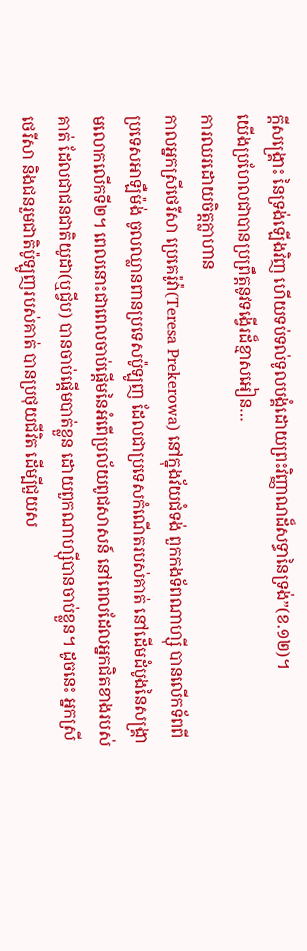ក្តីសង្គ្រោះ នៃទ្រង់ឡើងវិញ ហើយទប់ទល់ទូលបង្គំដោយព្រះវិញ្ញាណដ៏សទ្ធានៃទ្រង់”(ខ.១២)។
យើងប្រហែលជាបានប្រព្រឹត្តនូវទង្វើរដ៏ខ្មាសអៀន…
ការឈរដោយចិត្តក្លាហាន
កាលអ្នកស្រីថេរីសា ប្រេគេរ៉ូវ៉ា(Teresa Prekerowa) នៅក្នុងវ័យជំទង់ ពួកកងទ័ពណាហ្ស៊ី បានលើកទ័ពពីប្រទេសអាឡឺម៉ង់ ចូលឈ្លានពានប្រទេសប៉ូឡូញ ដែលជាប្រទេសកំណើតរបស់គាត់ នៅដើមដំបូងនៃសង្គ្រាមលោកលើកទី២។ ពេលនោះជាពេលចាប់ផ្តើមនៃអំពើប្រល័យពូជសាសន៍ នៅពេលដែលអ្នកជិតខាងរបស់គាត់ ដែលជាជនជាតិយូដា(ឬជ្វីប) បានចាប់ផ្តើមបាត់ខ្លួន ដោយពួកណាហ្ស៊ីបានចាប់ខ្លួន។ ដូចនេះ អ្នកស្រីថេរីសា និងជនរួមជាតិប៉ូឡូញរបស់គាត់ បានប្រថុយជីវិត ដើម្បីជួយស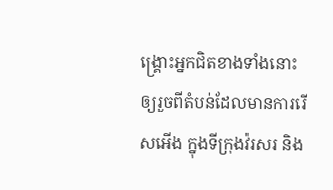ង្រ្គោះអ្នកជិតខាងទាំងនោះ ឲ្យរួចពីតំបន់ដែលមានការរើសអើង ក្នុងទីក្រុងវ៉រសរ និង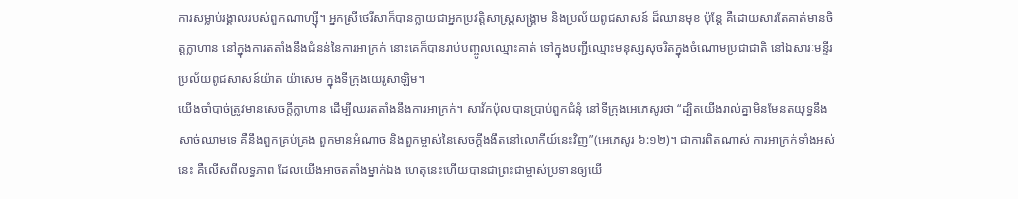ការសម្លាប់រង្គាលរបស់ពួកណាហ្ស៊ី។ អ្នកស្រីថេរីសាក៏បានក្លាយជាអ្នកប្រវត្តិសាស្រ្តសង្គ្រាម និងប្រល័យពូជសាសន៍ ដ៏ឈានមុខ ប៉ុន្តែ គឺដោយសារតែគាត់មានចិត្តក្លាហាន នៅក្នុងការតតាំងនឹងជំនន់នៃការអាក្រក់ នោះគេក៏បានរាប់បញ្ចូលឈ្មោះគាត់ ទៅក្នុងបញ្ជីឈ្មោះមនុស្សសុចរិតក្នុងចំណោមប្រជាជាតិ នៅឯសារៈមន្ទីរប្រល័យពូជសាសន៍យ៉ាត យ៉ាសេម ក្នុងទីក្រុងយេរូសាឡិម។
យើងចាំបាច់ត្រូវមានសេចក្តីក្លាហាន ដើម្បីឈរតតាំងនឹងការអាក្រក់។ សាវ័កប៉ុលបានប្រាប់ពួកជំនុំ នៅទីក្រុងអេភេសូរថា “ដ្បិតយើងរាល់គ្នាមិនមែនតយុទ្ធនឹងសាច់ឈាមទេ គឺនឹងពួកគ្រប់គ្រង ពួកមានអំណាច និងពួកម្ចាស់នៃសេចក្តីងងឹតនៅលោកីយ៍នេះវិញ”(អេភេសូរ ៦:១២)។ ជាការពិតណាស់ ការអាក្រក់ទាំងអស់នេះ គឺលើសពីលទ្ធភាព ដែលយើងអាចតតាំងម្នាក់ឯង ហេតុនេះហើយបានជាព្រះជាម្ចាស់ប្រទានឲ្យយើ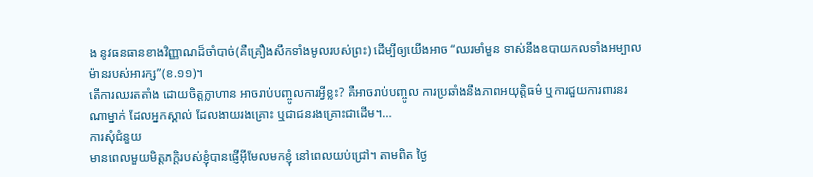ង នូវធនធានខាងវិញ្ញាណដ៏ចាំបាច់(គឺគ្រឿងសឹកទាំងមូលរបស់ព្រះ) ដើម្បីឲ្យយើងអាច “ឈរមាំមួន ទាស់នឹងឧបាយកលទាំងអម្បាលម៉ានរបស់អារក្ស”(ខ.១១)។
តើការឈរតតាំង ដោយចិត្តក្លាហាន អាចរាប់បញ្ចូលការអ្វីខ្លះ? គឺអាចរាប់បញ្ចូល ការប្រឆាំងនឹងភាពអយុត្តិធម៌ ឬការជួយការពារនរណាម្នាក់ ដែលអ្នកស្គាល់ ដែលងាយរងគ្រោះ ឬជាជនរងគ្រោះជាដើម។…
ការសុំជំនួយ
មានពេលមួយមិត្តភក្តិរបស់ខ្ញុំបានផ្ញើអ៊ីមែលមកខ្ញុំ នៅពេលយប់ជ្រៅ។ តាមពិត ថ្ងៃ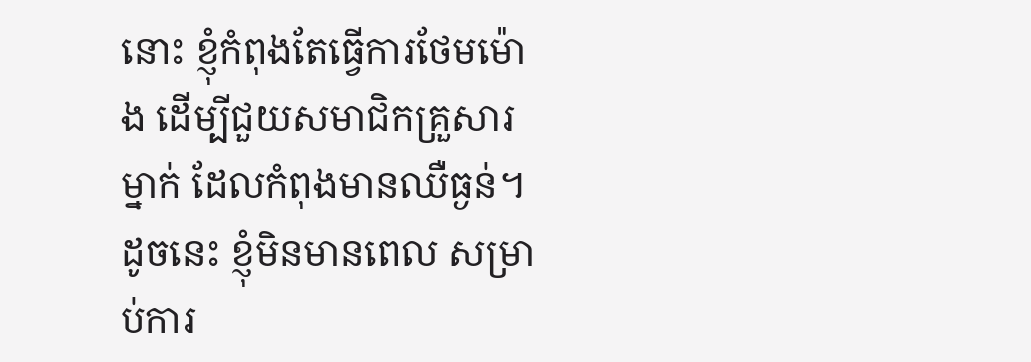នោះ ខ្ញុំកំពុងតែធ្វើការថែមម៉ោង ដើម្បីជួយសមាជិកគ្រួសារម្នាក់ ដែលកំពុងមានឈឺធ្ងន់។ ដូចនេះ ខ្ញុំមិនមានពេល សម្រាប់ការ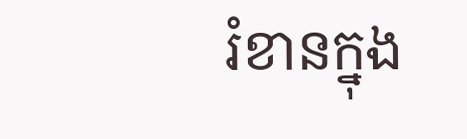រំខានក្នុង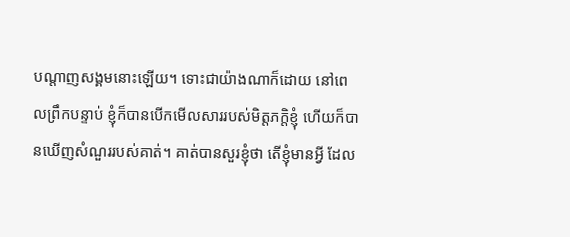បណ្តាញសង្គមនោះឡើយ។ ទោះជាយ៉ាងណាក៏ដោយ នៅពេលព្រឹកបន្ទាប់ ខ្ញុំក៏បានបើកមើលសាររបស់មិត្តភក្តិខ្ញុំ ហើយក៏បានឃើញសំណួររបស់គាត់។ គាត់បានសួរខ្ញុំថា តើខ្ញុំមានអ្វី ដែល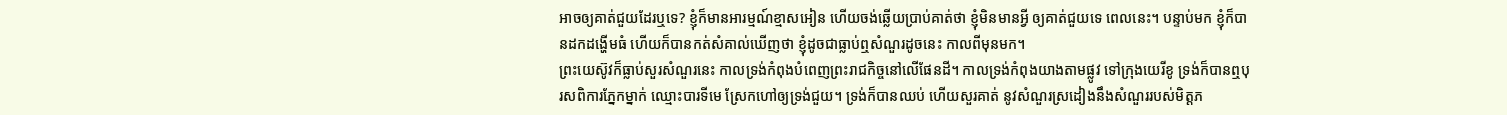អាចឲ្យគាត់ជួយដែរឬទេ? ខ្ញុំក៏មានអារម្មណ៍ខ្មាសអៀន ហើយចង់ឆ្លើយប្រាប់គាត់ថា ខ្ញុំមិនមានអ្វី ឲ្យគាត់ជួយទេ ពេលនេះ។ បន្ទាប់មក ខ្ញុំក៏បានដកដង្ហើមធំ ហើយក៏បានកត់សំគាល់ឃើញថា ខ្ញុំដូចជាធ្លាប់ឮសំណួរដូចនេះ កាលពីមុនមក។
ព្រះយេស៊ូវក៏ធ្លាប់សួរសំណួរនេះ កាលទ្រង់កំពុងបំពេញព្រះរាជកិច្ចនៅលើផែនដី។ កាលទ្រង់កំពុងយាងតាមផ្លូវ ទៅកុ្រងយេរីខូ ទ្រង់ក៏បានឮបុរសពិការភ្នែកម្នាក់ ឈ្មោះបារទីមេ ស្រែកហៅឲ្យទ្រង់ជួយ។ ទ្រង់ក៏បានឈប់ ហើយសួរគាត់ នូវសំណួរស្រដៀងនឹងសំណួររបស់មិត្តភ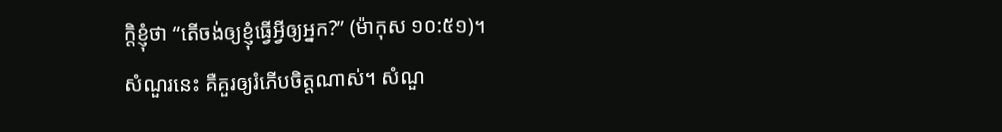ក្តិខ្ញុំថា “តើចង់ឲ្យខ្ញុំធ្វើអ្វីឲ្យអ្នក?” (ម៉ាកុស ១០:៥១)។
សំណួរនេះ គឺគួរឲ្យរំភើបចិត្តណាស់។ សំណួ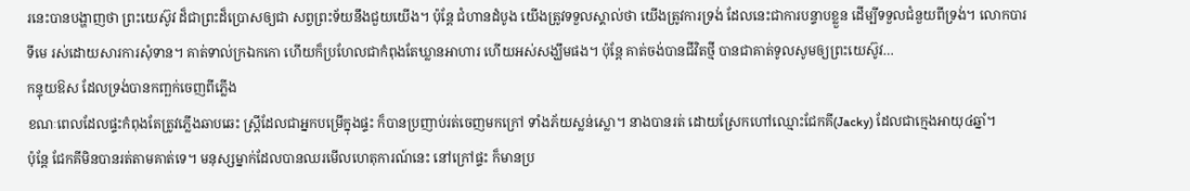រនេះបានបង្ហាញថា ព្រះយេស៊ូវ ដ៏ជាព្រះដ៏ប្រោសឲ្យជា សព្វព្រះទ័យនឹងជួយយើង។ ប៉ុន្តែ ជំហានដំបូង យើងត្រូវទទួលស្គាល់ថា យើងត្រូវការទ្រង់ ដែលនេះជាការបន្ទាបខ្លួន ដើម្បីទទួលជំនួយពីទ្រង់។ លោកបារទីមេ រស់ដោយសារការសុំទាន។ គាត់ទាល់ក្រឯកកោ ហើយក៏ប្រហែលជាកំពុងតែឃ្លានអាហារ ហើយអស់សង្ឃឹមផង។ ប៉ុន្តែ គាត់ចង់បានជីវិតថ្មី បានជាគាត់ទូលសូមឲ្យព្រះយេស៊ូវ…
កន្ទុយឱស ដែលទ្រង់បានកញ្ឆក់ចេញពីភ្លើង
ខណៈពេលដែលផ្ទះកំពុងតែត្រូវភ្លើងឆាបឆេះ ស្រ្តីដែលជាអ្នកបម្រើក្នុងផ្ទះ ក៏បានប្រញាប់រត់ចេញមកក្រៅ ទាំងភ័យស្លន់ស្លោ។ នាងបានរត់ ដោយស្រែកហៅឈ្មោះជែកគី(Jacky) ដែលជាក្មេងអាយុ៤ឆ្នាំ។
ប៉ុន្តែ ជែកគីមិនបានរត់តាមគាត់ទេ។ មនុស្សម្នាក់ដែលបានឈរមើលហេតុការណ៍នេះ នៅក្រៅផ្ទះ ក៏មានប្រ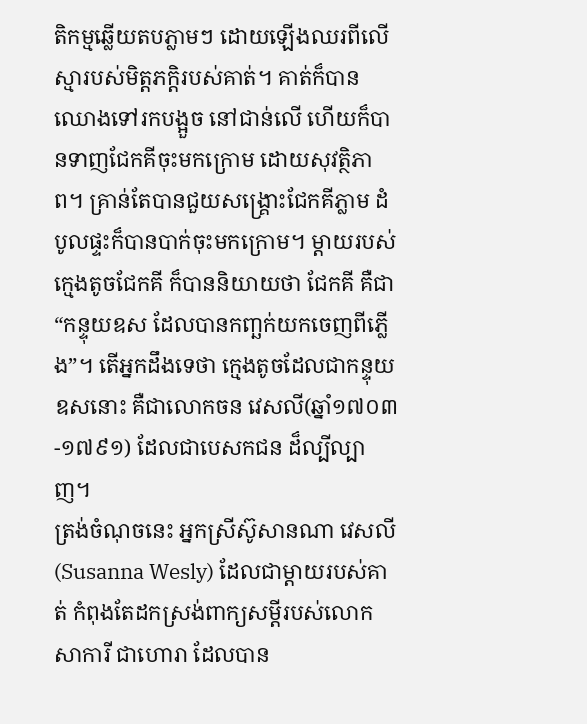តិកម្មឆ្លើយតបភ្លាមៗ ដោយឡើងឈរពីលើស្មារបស់មិត្តភក្តិរបស់គាត់។ គាត់ក៏បានឈោងទៅរកបង្អួច នៅជាន់លើ ហើយក៏បានទាញជែកគីចុះមកក្រោម ដោយសុវត្ថិភាព។ គ្រាន់តែបានជួយសង្រ្គោះជែកគីភ្លាម ដំបូលផ្ទះក៏បានបាក់ចុះមកក្រោម។ ម្តាយរបស់ក្មេងតូចជែកគី ក៏បាននិយាយថា ជែកគី គឺជា “កន្ទុយឧស ដែលបានកញ្ឆក់យកចេញពីភ្លើង”។ តើអ្នកដឹងទេថា ក្មេងតូចដែលជាកន្ទុយឧសនោះ គឺជាលោកចន វេសលី(ឆ្នាំ១៧០៣-១៧៩១) ដែលជាបេសកជន ដ៏ល្បីល្បាញ។
ត្រង់ចំណុចនេះ អ្នកស្រីស៊ូសានណា វេសលី(Susanna Wesly) ដែលជាម្តាយរបស់គាត់ កំពុងតែដកស្រង់ពាក្យសម្តីរបស់លោកសាការី ជាហោរា ដែលបាន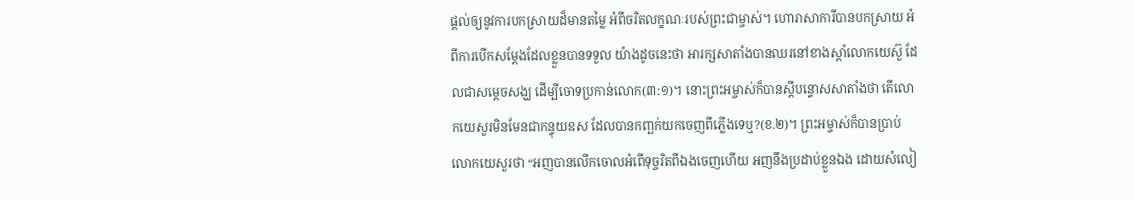ផ្តល់ឲ្យនូវការបកស្រាយដ៏មានតម្លៃ អំពីចរិតលក្ខណៈរបស់ព្រះជាម្ចាស់។ ហោរាសាការីបានបកស្រាយ អំពីការបើកសម្តែងដែលខ្លួនបានទទួល យ៉ាងដូចនេះថា អារក្សសាតាំងបានឈរនៅខាងស្តាំលោកយេស៊ួ ដែលជាសម្តេចសង្ឃ ដើម្បីចោទប្រកាន់លោក(៣:១)។ នោះព្រះអម្ចាស់ក៏បានស្តីបន្ទោសសាតាំងថា តើលោកយេសួរមិនមែនជាកន្ទុយឧស ដែលបានកញ្ឆក់យកចេញពីភ្លើងទេឬ?(ខ.២)។ ព្រះអម្ចាស់ក៏បានប្រាប់លោកយេសួរថា “អញបានលើកចោលអំពើទុច្ចរិតពីឯងចេញហើយ អញនឹងប្រដាប់ខ្លួនឯង ដោយសំលៀ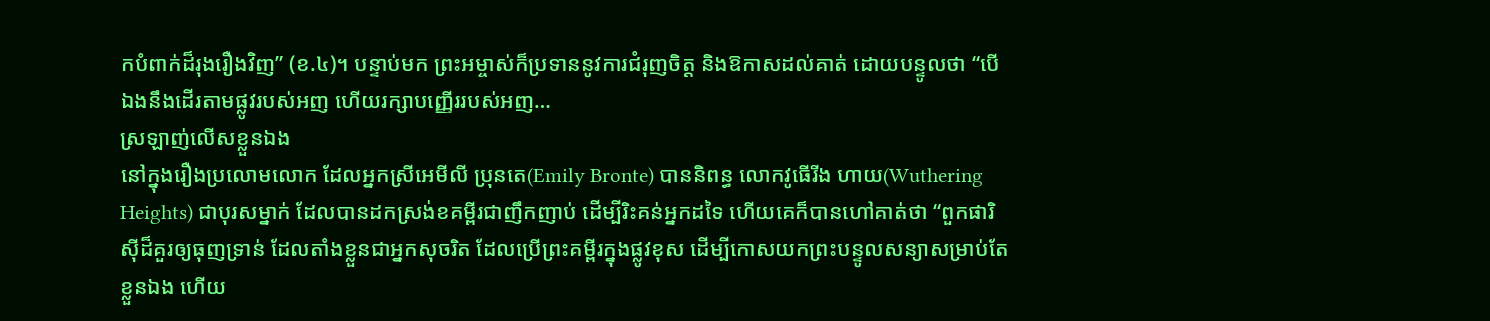កបំពាក់ដ៏រុងរឿងវិញ” (ខ.៤)។ បន្ទាប់មក ព្រះអម្ចាស់ក៏ប្រទាននូវការជំរុញចិត្ត និងឱកាសដល់គាត់ ដោយបន្ទូលថា “បើឯងនឹងដើរតាមផ្លូវរបស់អញ ហើយរក្សាបញ្ញើររបស់អញ…
ស្រឡាញ់លើសខ្លួនឯង
នៅក្នុងរឿងប្រលោមលោក ដែលអ្នកស្រីអេមីលី ប្រុនតេ(Emily Bronte) បាននិពន្ធ លោកវូធើរីង ហាយ(Wuthering Heights) ជាបុរសម្នាក់ ដែលបានដកស្រង់ខគម្ពីរជាញឹកញាប់ ដើម្បីរិះគន់អ្នកដទៃ ហើយគេក៏បានហៅគាត់ថា “ពួកផារិស៊ីដ៏គួរឲ្យធុញទ្រាន់ ដែលតាំងខ្លួនជាអ្នកសុចរិត ដែលប្រើព្រះគម្ពីរក្នុងផ្លូវខុស ដើម្បីកោសយកព្រះបន្ទូលសន្យាសម្រាប់តែខ្លួនឯង ហើយ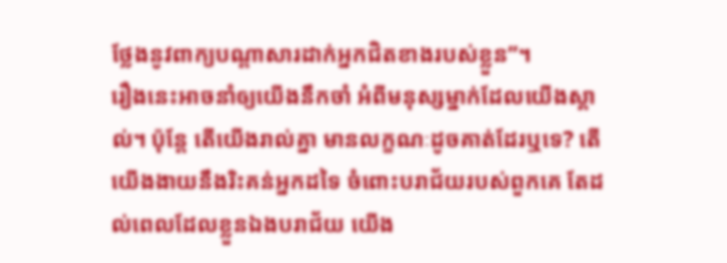ថ្លែងនូវពាក្យបណ្តាសារដាក់អ្នកជិតខាងរបស់ខ្លួន”។
រឿងនេះអាចនាំឲ្យយើងនឹកចាំ អំពីមនុស្សម្នាក់ដែលយើងស្គាល់។ ប៉ុន្តែ តើយើងរាល់គ្នា មានលក្ខណៈដូចគាត់ដែរឬទេ? តើយើងងាយនឹងរិះគន់អ្នកដទៃ ចំពោះបរាជ័យរបស់ពួកគេ តែដល់ពេលដែលខ្លួនឯងបរាជ័យ យើង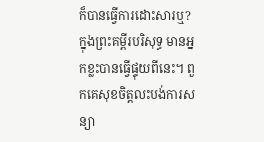ក៏បានធ្វើការដោះសារឬ?
ក្នុងព្រះគម្ពីរបរិសុទ្ធ មានអ្នកខ្លះបានធ្វើផ្ទុយពីនេះ។ ពួកគេសុខចិត្តលះបង់ការសន្យា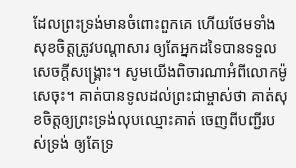ដែលព្រះទ្រង់មានចំពោះពួកគេ ហើយថែមទាំងសុខចិត្តត្រូវបណ្តាសារ ឲ្យតែអ្នកដទៃបានទទួលសេចក្តីសង្រ្គោះ។ សូមយើងពិចារណាអំពីលោកម៉ូសេចុះ។ គាត់បានទូលដល់ព្រះជាម្ចាស់ថា គាត់សុខចិត្តឲ្យព្រះទ្រង់លុបឈ្មោះគាត់ ចេញពីបញ្ជីរបស់ទ្រង់ ឲ្យតែទ្រ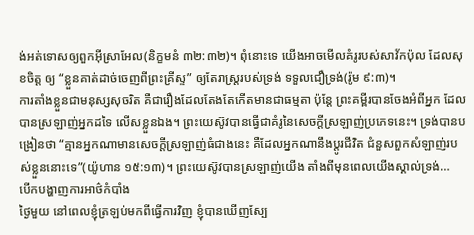ង់អត់ទោសឲ្យពួកអ៊ីស្រាអែល(និក្ខមនំ ៣២:៣២)។ ពុំនោះទេ យើងអាចមើលគំរូរបស់សាវ័កប៉ុល ដែលសុខចិត្ត ឲ្យ “ខ្លួនគាត់ដាច់ចេញពីព្រះគ្រីស្ទ” ឲ្យតែរាស្រ្តរបស់ទ្រង់ ទទួលជឿទ្រង់(រ៉ូម ៩:៣)។
ការតាំងខ្លួនជាមនុស្សសុចរិត គឺជារឿងដែលតែងតែកើតមានជាធម្មតា ប៉ុន្តែ ព្រះគម្ពីរបានចែងអំពីអ្នក ដែលបានស្រឡាញ់អ្នកដទៃ លើសខ្លួនឯង។ ព្រះយេស៊ូវបានធ្វើជាគំរូនៃសេចក្តីស្រឡាញ់ប្រភេទនេះ។ ទ្រង់បានបង្រៀនថា “គ្មានអ្នកណាមានសេចក្តីស្រឡាញ់ធំជាងនេះ គឺដែលអ្នកណានឹងប្តូរជីវិត ជំនួសពួកសំឡាញ់របស់ខ្លួននោះទេ”(យ៉ូហាន ១៥:១៣)។ ព្រះយេស៊ូវបានស្រឡាញ់យើង តាំងពីមុនពេលយើងស្គាល់ទ្រង់…
បើកបង្ហាញការអាថ៌កំបាំង
ថ្ងៃមួយ នៅពេលខ្ញុំត្រឡប់មកពីធ្វើការវិញ ខ្ញុំបានឃើញស្បែ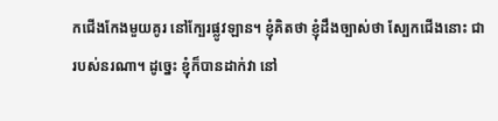កជើងកែងមួយគូរ នៅក្បែរផ្លូវឡាន។ ខ្ញុំគិតថា ខ្ញុំដឹងច្បាស់ថា ស្បែកជើងនោះ ជារបស់នរណា។ ដូច្នេះ ខ្ញុំក៏បានដាក់វា នៅ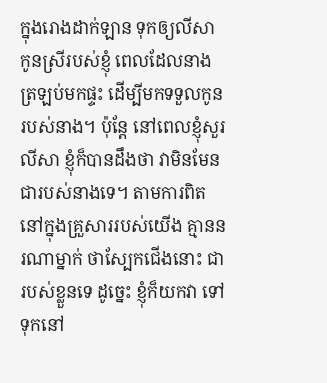ក្នុងរោងដាក់ឡាន ទុកឲ្យលីសា កូនស្រីរបស់ខ្ញុំ ពេលដែលនាងត្រឡប់មកផ្ទះ ដើម្បីមកទទួលកូនរបស់នាង។ ប៉ុន្តែ នៅពេលខ្ញុំសួរលីសា ខ្ញុំក៏បានដឹងថា វាមិនមែនជារបស់នាងទេ។ តាមការពិត នៅក្នុងគ្រួសាររបស់យើង គ្មាននរណាម្នាក់ ថាស្បែកជើងនោះ ជារបស់ខ្លួនទេ ដូច្នេះ ខ្ញុំក៏យកវា ទៅទុកនៅ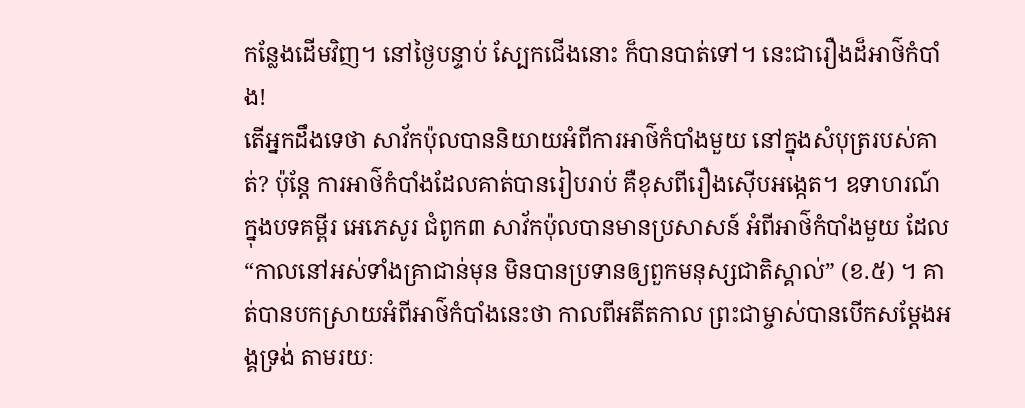កន្លែងដើមវិញ។ នៅថ្ងៃបន្ទាប់ ស្បែកជើងនោះ ក៏បានបាត់ទៅ។ នេះជារឿងដ៏អាថ៌កំបាំង!
តើអ្នកដឹងទេថា សាវ័កប៉ុលបាននិយាយអំពីការអាថ៌កំបាំងមួយ នៅក្នុងសំបុត្ររបស់គាត់? ប៉ុន្តែ ការអាថ៌កំបាំងដែលគាត់បានរៀបរាប់ គឺខុសពីរឿងស៊ើបអង្កេត។ ឧទាហរណ៍ ក្នុងបទគម្ពីរ អេភេសូរ ជំពូក៣ សាវ័កប៉ុលបានមានប្រសាសន៍ អំពីអាថ៌កំបាំងមួយ ដែល “កាលនៅអស់ទាំងគ្រាជាន់មុន មិនបានប្រទានឲ្យពួកមនុស្សជាតិស្គាល់” (ខ.៥) ។ គាត់បានបកស្រាយអំពីអាថ៌កំបាំងនេះថា កាលពីអតីតកាល ព្រះជាម្ចាស់បានបើកសម្តែងអង្គទ្រង់ តាមរយៈ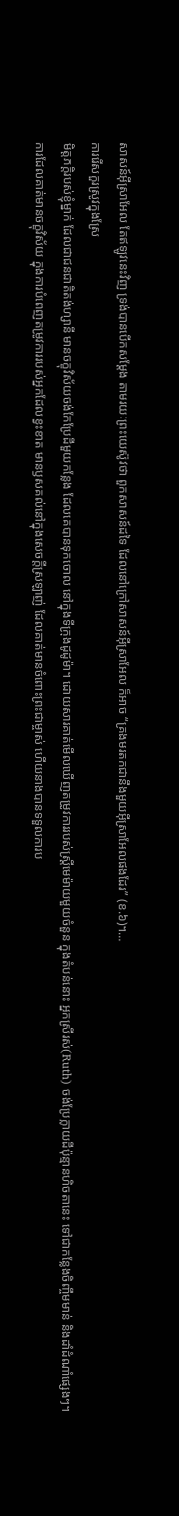សាសន៍អ៊ីស្រាអែល តែឥឡូវនេះវិញ ទ្រង់បានបើកសម្តែង តាមរយៈព្រះយេស៊ូវថា ពួកសាសន៍ដទៃ ដែលនៅក្រៅសាសន៍អ៊ីស្រាអែល ក៏អាច “គ្រងមរតកជានឹងមួយអ៊ីស្រាអែលផងដែរ” (ខ.៦)។…
ការរើសកួរស្រូវក្នុងស្រែ
មិត្តភក្តិរបស់ខ្ញុំម្នាក់ ដែលជាជនជាតិតង់ហ្សានី មានចក្ខុវិស័យចង់កែប្រែដីមួយកន្លែង ដែលគេបានទុកចោល នៅក្នុងទីក្រុងដូដូម៉ា។ ដោយសារគាត់មើលឃើញតម្រូវការរបស់ស្ដ្រីមេម៉ាយមួយចំនួន ក្នុងតំបន់នោះ អ្នកស្រីរស់(Ruth) ចង់ប្រែក្លាយដីប៉ុន្មានហិចតានេះ ទៅជាកន្លែងចិញ្ចឹមមាន់ និងដាំដំណាំផ្សេងៗ។ ការដែលគាត់មានចក្ខុវិស័យ ក្នុងការបំពេញតម្រូវការរបស់អ្នកដែលខ្វះខាត មានឫសគល់នៅក្នុងសេចក្តីស្រឡាញ់ ដែលគាត់មានចំពោះព្រះជាម្ចាស់ ហើយនាងបានទទួលការប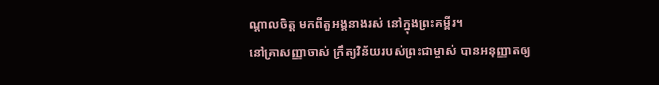ណ្ដាលចិត្ត មកពីតួអង្គនាងរស់ នៅក្នុងព្រះគម្ពីរ។
នៅគ្រាសញ្ញាចាស់ ក្រឹត្យវិន័យរបស់ព្រះជាម្ចាស់ បានអនុញ្ញាតឲ្យ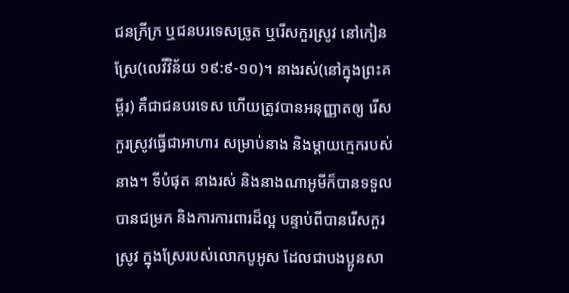ជនក្រីក្រ ឬជនបរទេសច្រូត ឬរើសកួរស្រូវ នៅកៀនស្រែ(លេវីវិន័យ ១៩:៩-១០)។ នាងរស់(នៅក្នុងព្រះគម្ពីរ) គឺជាជនបរទេស ហើយត្រូវបានអនុញ្ញាតឲ្យ រើសកួរស្រូវធ្វើជាអាហារ សម្រាប់នាង និងម្ដាយក្មេករបស់នាង។ ទីបំផុត នាងរស់ និងនាងណាអូមីក៏បានទទួលបានជម្រក និងការការពារដ៏ល្អ បន្ទាប់ពីបានរើសកួរស្រូវ ក្នុងស្រែរបស់លោកបូអូស ដែលជាបងប្អូនសា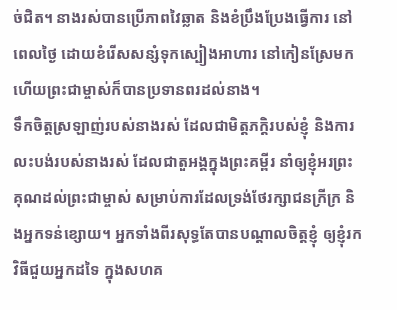ច់ជិត។ នាងរស់បានប្រើភាពវៃឆ្លាត និងខំប្រឹងប្រែងធ្វើការ នៅពេលថ្ងៃ ដោយខំរើសសន្សំទុកស្បៀងអាហារ នៅកៀនស្រែមក ហើយព្រះជាម្ចាស់ក៏បានប្រទានពរដល់នាង។
ទឹកចិត្តស្រឡាញ់របស់នាងរស់ ដែលជាមិត្តភក្តិរបស់ខ្ញុំ និងការលះបង់របស់នាងរស់ ដែលជាតួអង្គក្នុងព្រះគម្ពីរ នាំឲ្យខ្ញុំអរព្រះគុណដល់ព្រះជាម្ចាស់ សម្រាប់ការដែលទ្រង់ថែរក្សាជនក្រីក្រ និងអ្នកទន់ខ្សោយ។ អ្នកទាំងពីរសុទ្ធតែបានបណ្តាលចិត្តខ្ញុំ ឲ្យខ្ញុំរកវិធីជួយអ្នកដទៃ ក្នុងសហគ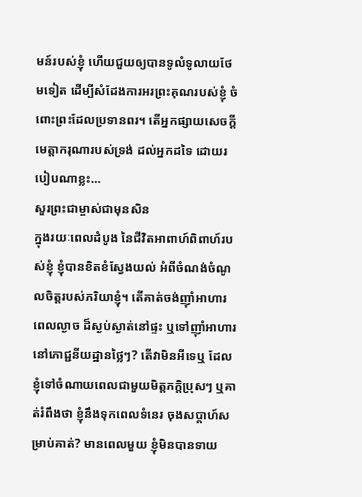មន៍របស់ខ្ញុំ ហើយជួយឲ្យបានទូលំទូលាយថែមទៀត ដើម្បីសំដែងការអរព្រះគុណរបស់ខ្ញុំ ចំពោះព្រះដែលប្រទានពរ។ តើអ្នកផ្សាយសេចក្ដីមេត្តាករុណារបស់ទ្រង់ ដល់អ្នកដទៃ ដោយរបៀបណាខ្លះ…
សួរព្រះជាម្ចាស់ជាមុនសិន
ក្នុងរយៈពេលដំបូង នៃជីវិតអាពាហ៍ពិពាហ៍របស់ខ្ញុំ ខ្ញុំបានខិតខំស្វែងយល់ អំពីចំណង់ចំណូលចិត្ដរបស់ភរិយាខ្ញុំ។ តើគាត់ចង់ញ៉ាំអាហារពេលល្ងាច ដ៏ស្ងប់ស្ងាត់នៅផ្ទះ ឬទៅញ៉ាំអាហារ នៅភោជ្ជនីយដ្ឋានថ្លៃៗ? តើវាមិនអីទេឬ ដែលខ្ញុំទៅចំណាយពេលជាមួយមិត្តភក្តិប្រុសៗ ឬគាត់រំពឹងថា ខ្ញុំនឹងទុកពេលទំនេរ ចុងសប្តាហ៍សម្រាប់គាត់? មានពេលមួយ ខ្ញុំមិនបានទាយ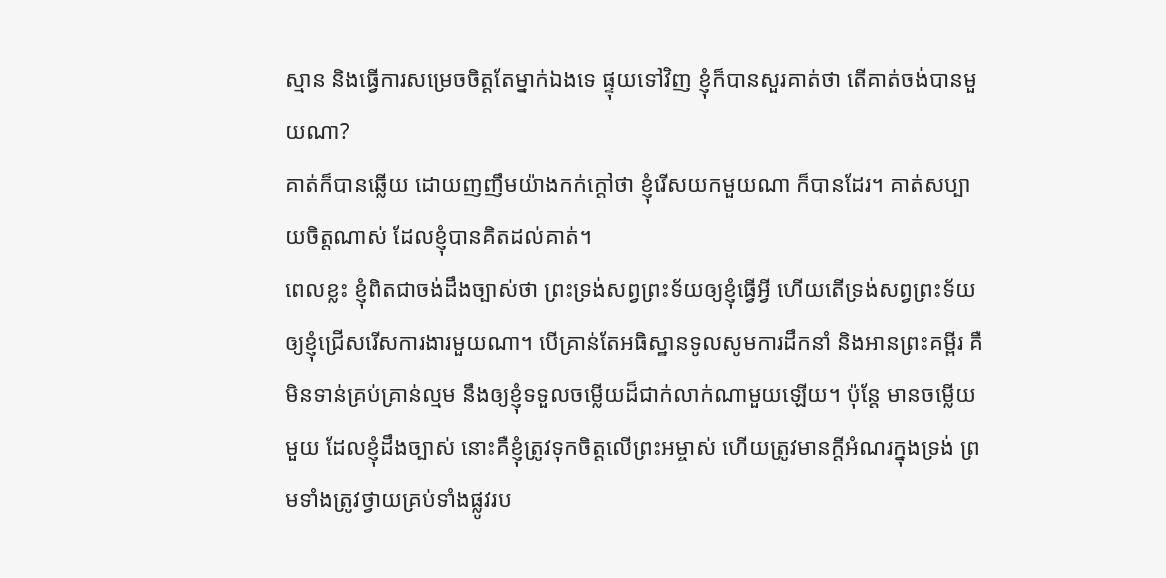ស្មាន និងធ្វើការសម្រេចចិត្តតែម្នាក់ឯងទេ ផ្ទុយទៅវិញ ខ្ញុំក៏បានសួរគាត់ថា តើគាត់ចង់បានមួយណា?
គាត់ក៏បានឆ្លើយ ដោយញញឹមយ៉ាងកក់ក្តៅថា ខ្ញុំរើសយកមួយណា ក៏បានដែរ។ គាត់សប្បាយចិត្តណាស់ ដែលខ្ញុំបានគិតដល់គាត់។
ពេលខ្លះ ខ្ញុំពិតជាចង់ដឹងច្បាស់ថា ព្រះទ្រង់សព្វព្រះទ័យឲ្យខ្ញុំធ្វើអ្វី ហើយតើទ្រង់សព្វព្រះទ័យ ឲ្យខ្ញុំជ្រើសរើសការងារមួយណា។ បើគ្រាន់តែអធិស្ឋានទូលសូមការដឹកនាំ និងអានព្រះគម្ពីរ គឺមិនទាន់គ្រប់គ្រាន់ល្មម នឹងឲ្យខ្ញុំទទួលចម្លើយដ៏ជាក់លាក់ណាមួយឡើយ។ ប៉ុន្តែ មានចម្លើយមួយ ដែលខ្ញុំដឹងច្បាស់ នោះគឺខ្ញុំត្រូវទុកចិត្តលើព្រះអម្ចាស់ ហើយត្រូវមានក្ដីអំណរក្នុងទ្រង់ ព្រមទាំងត្រូវថ្វាយគ្រប់ទាំងផ្លូវរប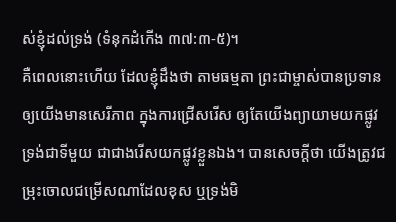ស់ខ្ញុំដល់ទ្រង់ (ទំនុកដំកើង ៣៧:៣-៥)។
គឺពេលនោះហើយ ដែលខ្ញុំដឹងថា តាមធម្មតា ព្រះជាម្ចាស់បានប្រទាន ឲ្យយើងមានសេរីភាព ក្នុងការជ្រើសរើស ឲ្យតែយើងព្យាយាមយកផ្លូវទ្រង់ជាទីមួយ ជាជាងរើសយកផ្លូវខ្លួនឯង។ បានសេចក្តីថា យើងត្រូវជម្រុះចោលជម្រើសណាដែលខុស ឬទ្រង់មិ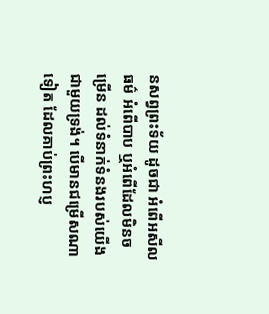នសព្វព្រះទ័យ ដូចជា អំពើអសីលធម៌ អំពើបាប ឬអំពើដែលមិនចម្រើន ដល់ទំនាក់ទំនងរបស់យើង ជាមួយទ្រង់។ បើមានជម្រើសណាទៀត ដែលគាប់ព្រះហប្ញ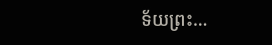ទ័យព្រះ…